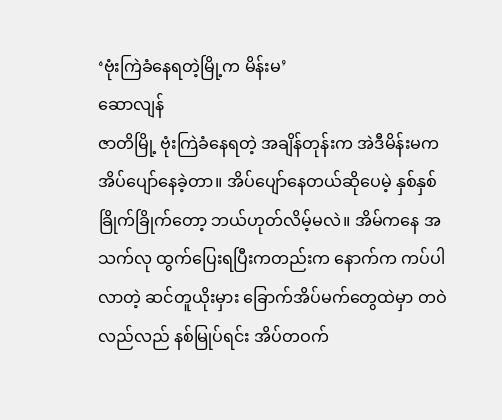‘ဗုံးကြဲခံနေရတဲ့မြို့က မိန်းမ’
ဆောလျန်
ဇာတိမြို့ ဗုံးကြဲခံနေရတဲ့ အချိန်တုန်းက အဲဒီမိန်းမက အိပ်ပျော်နေခဲ့တာ။ အိပ်ပျော်နေတယ်ဆိုပေမဲ့ နှစ်နှစ်ခြိုက်ခြိုက်တော့ ဘယ်ဟုတ်လိမ့်မလဲ။ အိမ်ကနေ အသက်လု ထွက်ပြေးရပြီးကတည်းက နောက်က ကပ်ပါလာတဲ့ ဆင်တူယိုးမှား ခြောက်အိပ်မက်တွေထဲမှာ တဝဲလည်လည် နစ်မြုပ်ရင်း အိပ်တဝက်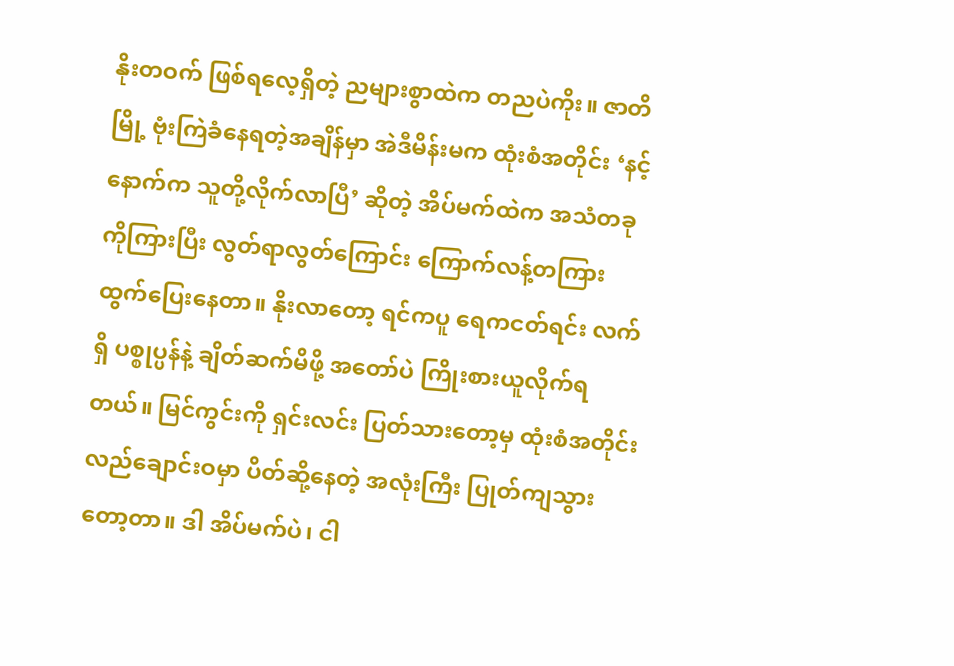နိုးတဝက် ဖြစ်ရလေ့ရှိတဲ့ ညများစွာထဲက တညပဲကိုး။ ဇာတိမြို့ ဗုံးကြဲခံနေရတဲ့အချိန်မှာ အဲဒီမိန်းမက ထုံးစံအတိုင်း ‘နင့်နောက်က သူတို့လိုက်လာပြီ’ ဆိုတဲ့ အိပ်မက်ထဲက အသံတခုကိုကြားပြီး လွတ်ရာလွတ်ကြောင်း ကြောက်လန့်တကြား ထွက်ပြေးနေတာ။ နိုးလာတော့ ရင်ကပူ ရေကငတ်ရင်း လက်ရှိ ပစ္စုပ္ပန်နဲ့ ချိတ်ဆက်မိဖို့ အတော်ပဲ ကြိုးစားယူလိုက်ရတယ်။ မြင်ကွင်းကို ရှင်းလင်း ပြတ်သားတော့မှ ထုံးစံအတိုင်း လည်ချောင်းဝမှာ ပိတ်ဆို့နေတဲ့ အလုံးကြီး ပြုတ်ကျသွားတော့တာ။ ဒါ အိပ်မက်ပဲ၊ ငါ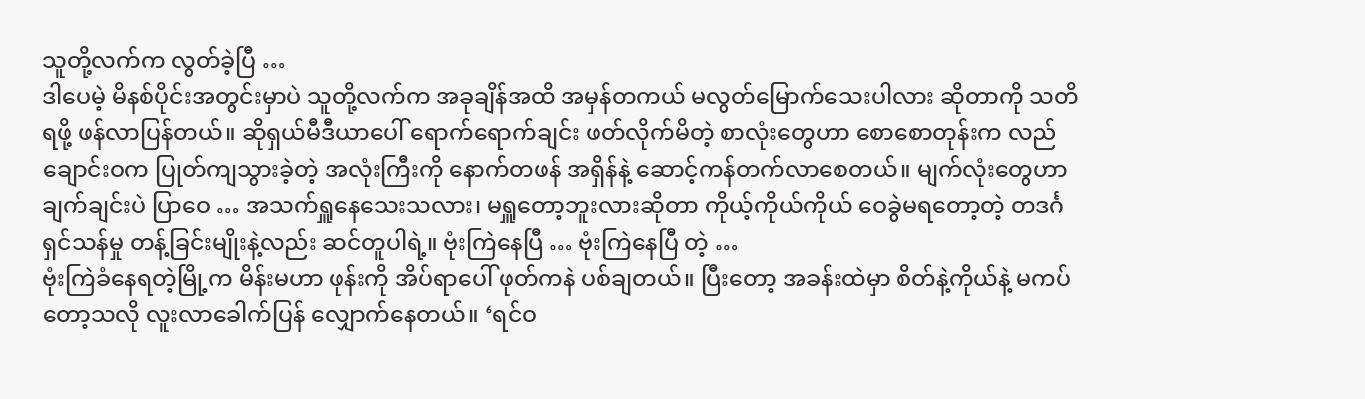သူတို့လက်က လွတ်ခဲ့ပြီ …
ဒါပေမဲ့ မိနစ်ပိုင်းအတွင်းမှာပဲ သူတို့လက်က အခုချိန်အထိ အမှန်တကယ် မလွတ်မြောက်သေးပါလား ဆိုတာကို သတိရဖို့ ဖန်လာပြန်တယ်။ ဆိုရှယ်မီဒီယာပေါ် ရောက်ရောက်ချင်း ဖတ်လိုက်မိတဲ့ စာလုံးတွေဟာ စောစောတုန်းက လည်ချောင်းဝက ပြုတ်ကျသွားခဲ့တဲ့ အလုံးကြီးကို နောက်တဖန် အရှိန်နဲ့ ဆောင့်ကန်တက်လာစေတယ်။ မျက်လုံးတွေဟာ ချက်ချင်းပဲ ပြာဝေ … အသက်ရှူနေသေးသလား၊ မရှူတော့ဘူးလားဆိုတာ ကိုယ့်ကိုယ်ကိုယ် ဝေခွဲမရတော့တဲ့ တဒင်္ဂ ရှင်သန်မှု တန့်ခြင်းမျိုးနဲ့လည်း ဆင်တူပါရဲ့။ ဗုံးကြဲနေပြီ … ဗုံးကြဲနေပြီ တဲ့ …
ဗုံးကြဲခံနေရတဲ့မြို့က မိန်းမဟာ ဖုန်းကို အိပ်ရာပေါ် ဖုတ်ကနဲ ပစ်ချတယ်။ ပြီးတော့ အခန်းထဲမှာ စိတ်နဲ့ကိုယ်နဲ့ မကပ်တော့သလို လူးလာခေါက်ပြန် လျှောက်နေတယ်။ ‘ရင်ဝ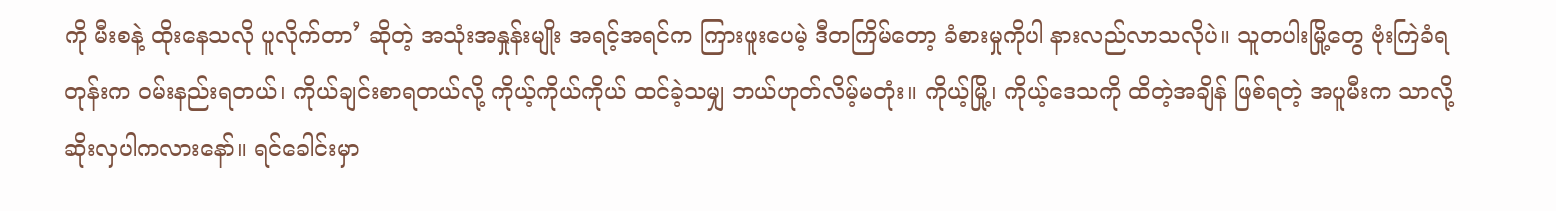ကို မီးစနဲ့ ထိုးနေသလို ပူလိုက်တာ’ ဆိုတဲ့ အသုံးအနှုန်းမျိုး အရင့်အရင်က ကြားဖူးပေမဲ့ ဒီတကြိမ်တော့ ခံစားမှုကိုပါ နားလည်လာသလိုပဲ။ သူတပါးမြို့တွေ ဗုံးကြဲခံရတုန်းက ဝမ်းနည်းရတယ်၊ ကိုယ်ချင်းစာရတယ်လို့ ကိုယ့်ကိုယ်ကိုယ် ထင်ခဲ့သမျှ ဘယ်ဟုတ်လိမ့်မတုံး။ ကိုယ့်မြို့၊ ကိုယ့်ဒေသကို ထိတဲ့အချိန် ဖြစ်ရတဲ့ အပူမီးက သာလို့ ဆိုးလှပါကလားနော်။ ရင်ခေါင်းမှာ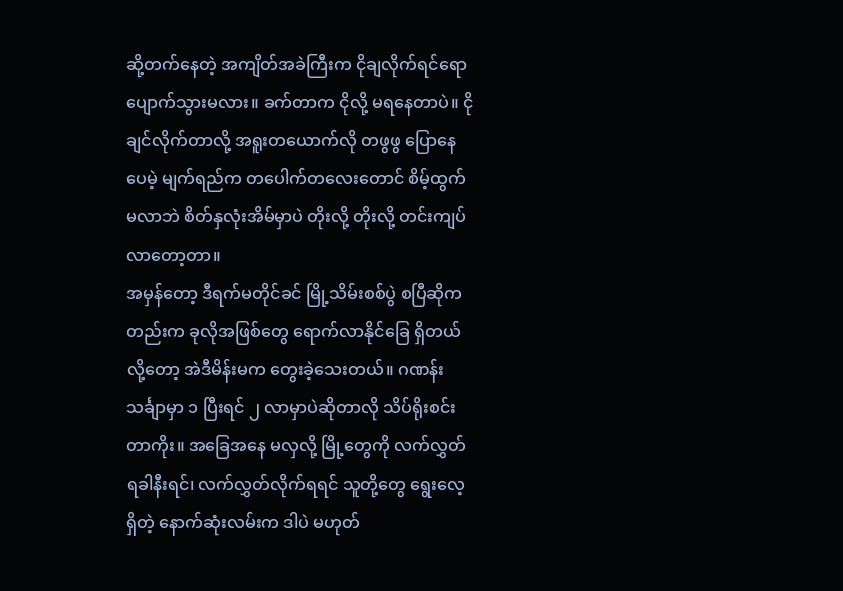ဆို့တက်နေတဲ့ အကျိတ်အခဲကြီးက ငိုချလိုက်ရင်ရော ပျောက်သွားမလား။ ခက်တာက ငိုလို့ မရနေတာပဲ။ ငိုချင်လိုက်တာလို့ အရူးတယောက်လို တဖွဖွ ပြောနေပေမဲ့ မျက်ရည်က တပေါက်တလေးတောင် စိမ့်ထွက်မလာဘဲ စိတ်နှလုံးအိမ်မှာပဲ တိုးလို့ တိုးလို့ တင်းကျပ် လာတော့တာ။
အမှန်တော့ ဒီရက်မတိုင်ခင် မြို့သိမ်းစစ်ပွဲ စပြီဆိုကတည်းက ခုလိုအဖြစ်တွေ ရောက်လာနိုင်ခြေ ရှိတယ်လို့တော့ အဲဒီမိန်းမက တွေးခဲ့သေးတယ်။ ဂဏန်းသင်္ချာမှာ ၁ ပြီးရင် ၂ လာမှာပဲဆိုတာလို သိပ်ရိုးစင်းတာကိုး။ အခြေအနေ မလှလို့ မြို့တွေကို လက်လွှတ်ရခါနီးရင်၊ လက်လွှတ်လိုက်ရရင် သူတို့တွေ ရွေးလေ့ရှိတဲ့ နောက်ဆုံးလမ်းက ဒါပဲ မဟုတ်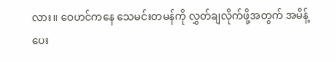လား။ ဝေဟင်ကနေ သေမင်းတမန်ကို လွှတ်ချလိုက်ဖို့အတွက် အမိန့်ပေး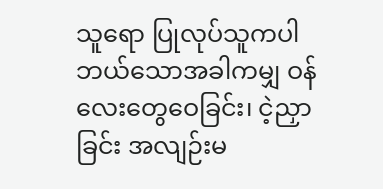သူရော ပြုလုပ်သူကပါ ဘယ်သောအခါကမျှ ဝန်လေးတွေဝေခြင်း၊ ငဲ့ညှာခြင်း အလျဉ်းမ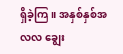ရှိခဲ့ကြ။ အနှစ်နှစ်အလလ ချွေး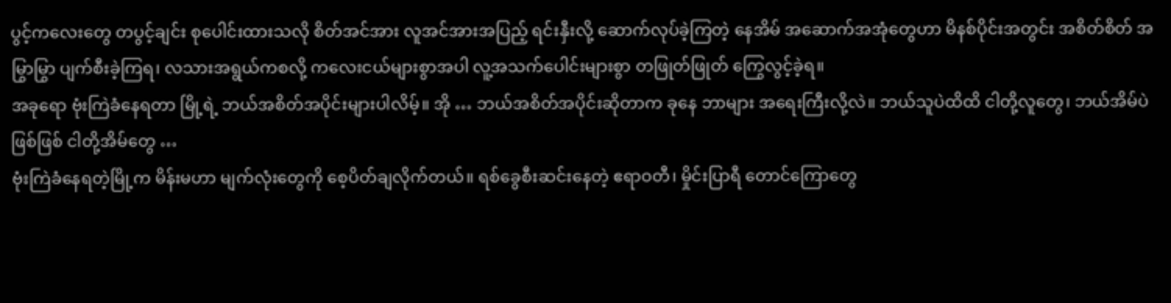ပွင့်ကလေးတွေ တပွင့်ချင်း စုပေါင်းထားသလို စိတ်အင်အား လူအင်အားအပြည့် ရင်းနှီးလို့ ဆောက်လုပ်ခဲ့ကြတဲ့ နေအိမ် အဆောက်အအုံတွေဟာ မိနစ်ပိုင်းအတွင်း အစိတ်စိတ် အမြွာမြွာ ပျက်စီးခဲ့ကြရ၊ လသားအရွယ်ကစလို့ ကလေးငယ်များစွာအပါ လူ့အသက်ပေါင်းများစွာ တဖြုတ်ဖြုတ် ကြွေလွင့်ခဲ့ရ။
အခုရော ဗုံးကြဲခံနေရတာ မြို့ရဲ့ ဘယ်အစိတ်အပိုင်းများပါလိမ့်။ အို … ဘယ်အစိတ်အပိုင်းဆိုတာက ခုနေ ဘာများ အရေးကြီးလို့လဲ။ ဘယ်သူပဲထိထိ ငါတို့လူတွေ၊ ဘယ်အိမ်ပဲဖြစ်ဖြစ် ငါတို့အိမ်တွေ …
ဗုံးကြဲခံနေရတဲ့မြို့က မိန်းမဟာ မျက်လုံးတွေကို စေ့ပိတ်ချလိုက်တယ်။ ရစ်ခွေစီးဆင်းနေတဲ့ ဧရာဝတီ၊ မှိုင်းပြာရီ တောင်ကြောတွေ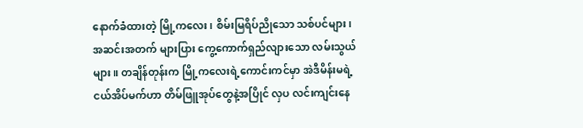နောက်ခံထားတဲ့ မြို့ကလေး၊ စိမ်းမြရိပ်ညိုသော သစ်ပင်များ၊ အဆင်းအတက် များပြား ကွေ့ကောက်ရှည်လျားသော လမ်းသွယ်များ။ တချိန်တုန်းက မြို့ကလေးရဲ့ကောင်းကင်မှာ အဲဒီမိန်းမရဲ့ ငယ်အိပ်မက်ဟာ တိမ်ဖြူအုပ်တွေနဲ့အပြိုင် လှပ လင်းကျင်းနေ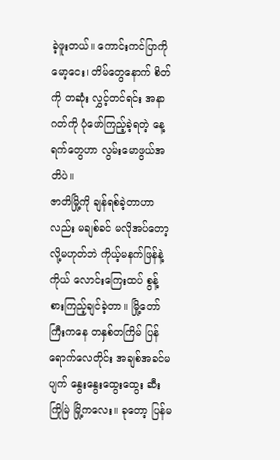ခဲ့ဖူးတယ်။ ကောင်းကင်ပြာကို မော့ငေး၊ တိမ်တွေနောက် စိတ်ကို တဆုံး လွှင့်တင်ရင်း အနာဂတ်ကို ပုံဖော်ကြည့်ခဲ့ရတဲ့ နေ့ရက်တွေဟာ လွမ်းမောဖွယ်အတိပဲ။
ဇာတိမြို့ကို ချန်ရစ်ခဲ့တာဟာလည်း မချစ်ခင် မလိုအပ်တော့လို့မဟုတ်ဘဲ ကိုယ့်မနက်ဖြန်နဲ့ကိုယ် လောင်းကြေးထပ် စွန့်စားကြည့်ချင်ခဲ့တာ။ မြို့တော်ကြီးကနေ တနှစ်တကြိမ် ပြန်ရောက်လေတိုင်း အချစ်အခင်မပျက် နွေးနွေးထွေးထွေး ဆီးကြိုမြဲ မြို့ကလေး။ ခုတော့ ပြန်မ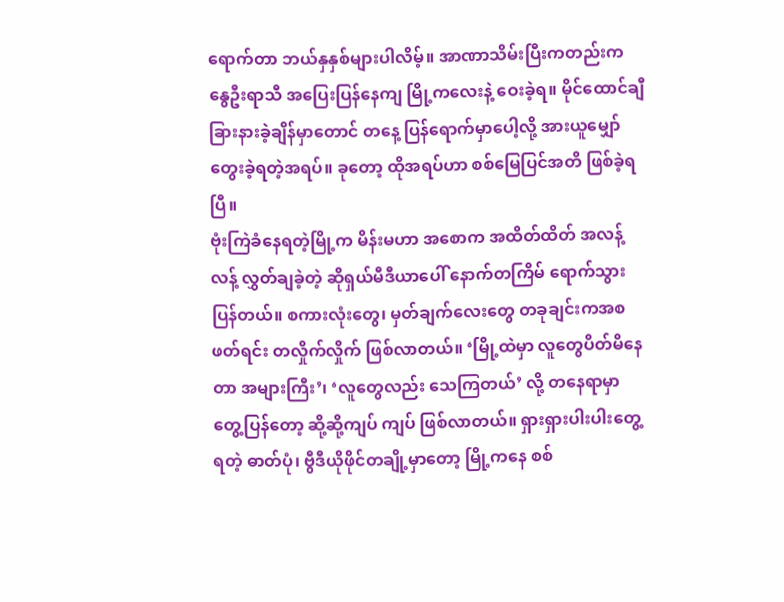ရောက်တာ ဘယ်နှနှစ်များပါလိမ့်။ အာဏာသိမ်းပြီးကတည်းက နွေဦးရာသီ အပြေးပြန်နေကျ မြို့ကလေးနဲ့ ဝေးခဲ့ရ။ မိုင်ထောင်ချီ ခြားနားခဲ့ချိန်မှာတောင် တနေ့ ပြန်ရောက်မှာပေါ့လို့ အားယူမျှော်တွေးခဲ့ရတဲ့အရပ်။ ခုတော့ ထိုအရပ်ဟာ စစ်မြေပြင်အတိ ဖြစ်ခဲ့ရပြီ။
ဗုံးကြဲခံနေရတဲ့မြို့က မိန်းမဟာ အစောက အထိတ်ထိတ် အလန့်လန့် လွှတ်ချခဲ့တဲ့ ဆိုရှယ်မီဒီယာပေါ် နောက်တကြိမ် ရောက်သွားပြန်တယ်။ စကားလုံးတွေ၊ မှတ်ချက်လေးတွေ တခုချင်းကအစ ဖတ်ရင်း တလှိုက်လှိုက် ဖြစ်လာတယ်။ ‘မြို့ထဲမှာ လူတွေပိတ်မိနေတာ အများကြီး’၊ ‘လူတွေလည်း သေကြတယ်’ လို့ တနေရာမှာ တွေ့ပြန်တော့ ဆို့ဆို့ကျပ် ကျပ် ဖြစ်လာတယ်။ ရှားရှားပါးပါးတွေ့ရတဲ့ ဓာတ်ပုံ၊ ဗွီဒီယိုဖိုင်တချို့မှာတော့ မြို့ကနေ စစ်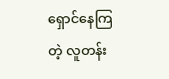ရှောင်နေကြတဲ့ လူတန်း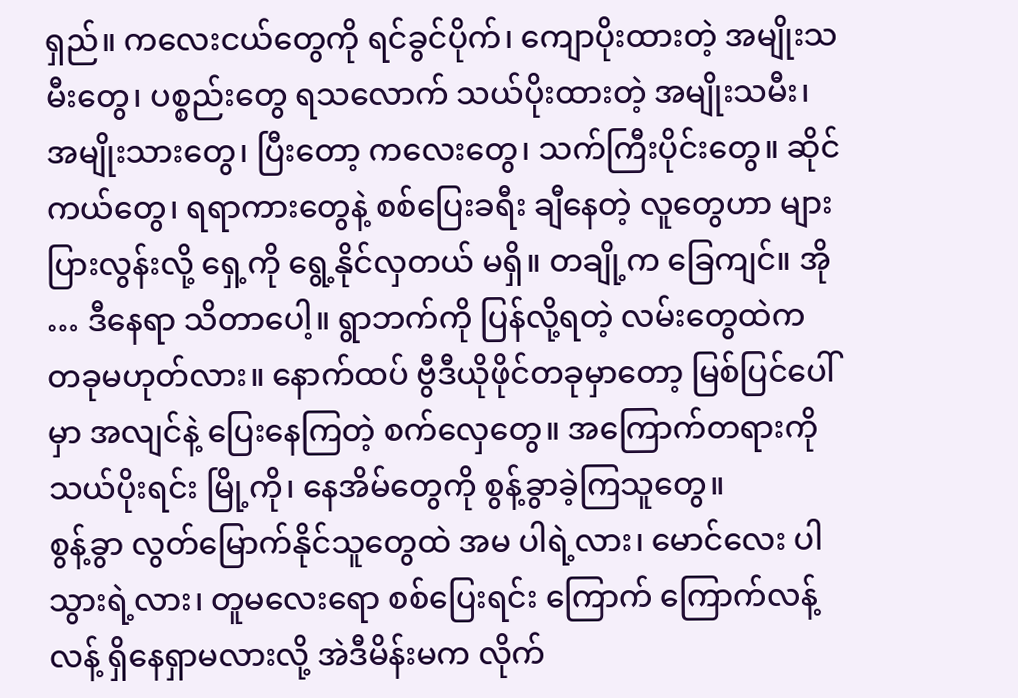ရှည်။ ကလေးငယ်တွေကို ရင်ခွင်ပိုက်၊ ကျောပိုးထားတဲ့ အမျိုးသမီးတွေ၊ ပစ္စည်းတွေ ရသလောက် သယ်ပိုးထားတဲ့ အမျိုးသမီး၊ အမျိုးသားတွေ၊ ပြီးတော့ ကလေးတွေ၊ သက်ကြီးပိုင်းတွေ။ ဆိုင်ကယ်တွေ၊ ရရာကားတွေနဲ့ စစ်ပြေးခရီး ချီနေတဲ့ လူတွေဟာ များပြားလွန်းလို့ ရှေ့ကို ရွေ့နိုင်လှတယ် မရှိ။ တချို့က ခြေကျင်။ အို … ဒီနေရာ သိတာပေါ့။ ရွာဘက်ကို ပြန်လို့ရတဲ့ လမ်းတွေထဲက တခုမဟုတ်လား။ နောက်ထပ် ဗွီဒီယိုဖိုင်တခုမှာတော့ မြစ်ပြင်ပေါ်မှာ အလျင်နဲ့ ပြေးနေကြတဲ့ စက်လှေတွေ။ အကြောက်တရားကို သယ်ပိုးရင်း မြို့ကို၊ နေအိမ်တွေကို စွန့်ခွာခဲ့ကြသူတွေ။
စွန့်ခွာ လွတ်မြောက်နိုင်သူတွေထဲ အမ ပါရဲ့လား၊ မောင်လေး ပါသွားရဲ့လား၊ တူမလေးရော စစ်ပြေးရင်း ကြောက် ကြောက်လန့်လန့် ရှိနေရှာမလားလို့ အဲဒီမိန်းမက လိုက်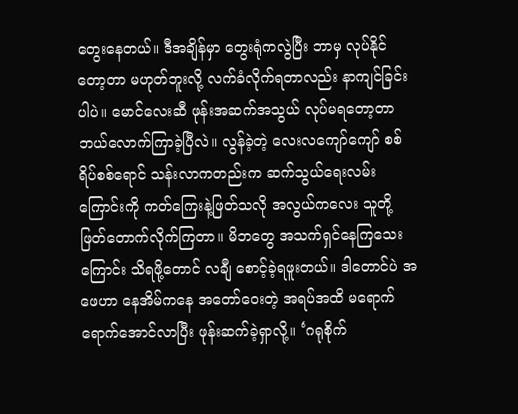တွေးနေတယ်။ ဒီအချိန်မှာ တွေးရုံကလွဲပြီး ဘာမှ လုပ်နိုင် တော့တာ မဟုတ်ဘူးလို့ လက်ခံလိုက်ရတာလည်း နာကျင်ခြင်းပါပဲ။ မောင်လေးဆီ ဖုန်းအဆက်အသွယ် လုပ်မရတော့တာ ဘယ်လောက်ကြာခဲ့ပြီလဲ။ လွန်ခဲ့တဲ့ လေးလကျော်ကျော် စစ်ရိပ်စစ်ရောင် သန်းလာကတည်းက ဆက်သွယ်ရေးလမ်းကြောင်းကို ကတ်ကြေးနဲ့ဖြတ်သလို အလွယ်ကလေး သူတို့ ဖြတ်တောက်လိုက်ကြတာ။ မိဘတွေ အသက်ရှင်နေကြသေးကြောင်း သိရဖို့တောင် လချီ စောင့်ခဲ့ရဖူးတယ်။ ဒါတောင်ပဲ အဖေဟာ နေအိမ်ကနေ အတော်ဝေးတဲ့ အရပ်အထိ မရောက်ရောက်အောင်လာပြီး ဖုန်းဆက်ခဲ့ရှာလို့။ ‘ဂရုစိုက်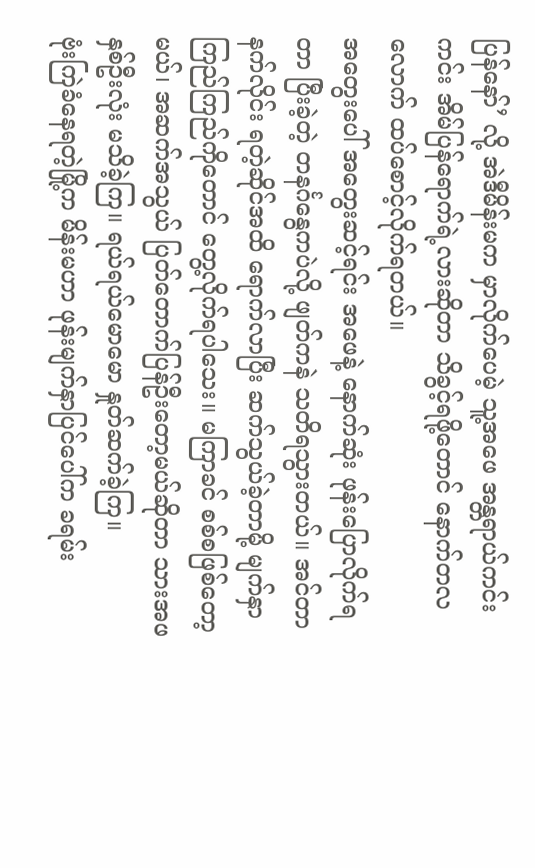ပြန်နော်’ လို့ အဲဒီမိန်းမက မှာလိုက်ပေမဲ့ သူ့အဖေ အန္တရာယ်ကင်းကင်း အိမ်ပြန်ရောက်ရဲ့လားဆိုတာ သိခွင့်ရဖို့တောင် နောက်တလလောက် ထပ်စောင့်လိုက်ရတယ်။
အတွေးပေါ် အတွေးဆင့်ရင်း အဖေနဲ့ နောက်ဆုံး ဖုန်းပြောလိုက်ရတာ ပြီးခဲ့တဲ့ တနင်္ဂနွေကပဲလို့ ဖျတ်ကနဲ သတိရသွားတယ်။ အင်တာနက်လိုင်း ရတဲ့ဆိုင်အထိ ရောက်လာပြီး ဆက်သွယ်ခဲ့တာမို့ မျက်နှာကြည်ကြည်ကိုတောင် တွေ့လိုက်ရပါသေး။ မကြာခင် စစ်စဖြစ်တော့မယ်၊ အဆက်အသွယ် ပြတ်တောက်ပြန်ဦးတော့မယ်ဆိုတာ သားအဖနှစ်ဦးလုံး မသိခဲ့ကြ။ ရယ်ရယ်မောမော နှုတ်ဆက်ခဲ့ကြ။
ဗုံးကြဲခံနေရတဲ့မြို့က မိန်းမဟာ ဖုန်းမျက်နှာပြင်ပေါ်က ခရမ်း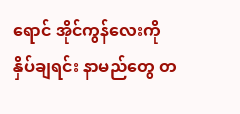ရောင် အိုင်ကွန်လေးကို နှိပ်ချရင်း နာမည်တွေ တ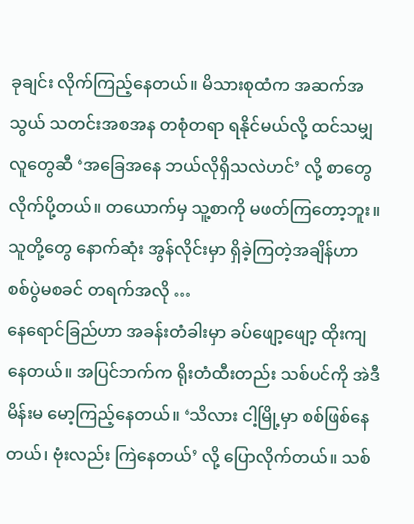ခုချင်း လိုက်ကြည့်နေတယ်။ မိသားစုထံက အဆက်အသွယ် သတင်းအစအန တစုံတရာ ရနိုင်မယ်လို့ ထင်သမျှ လူတွေဆီ ‘အခြေအနေ ဘယ်လိုရှိသလဲဟင်’ လို့ စာတွေ လိုက်ပို့တယ်။ တယောက်မှ သူ့စာကို မဖတ်ကြတော့ဘူး။ သူတို့တွေ နောက်ဆုံး အွန်လိုင်းမှာ ရှိခဲ့ကြတဲ့အချိန်ဟာ စစ်ပွဲမစခင် တရက်အလို …
နေရောင်ခြည်ဟာ အခန်းတံခါးမှာ ခပ်ဖျော့ဖျော့ ထိုးကျနေတယ်။ အပြင်ဘက်က ရိုးတံထီးတည်း သစ်ပင်ကို အဲဒီမိန်းမ မော့ကြည့်နေတယ်။ ‘သိလား ငါ့မြို့မှာ စစ်ဖြစ်နေတယ်၊ ဗုံးလည်း ကြဲနေတယ်’ လို့ ပြောလိုက်တယ်။ သစ်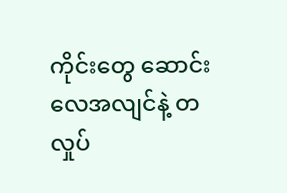ကိုင်းတွေ ဆောင်းလေအလျင်နဲ့ တလှုပ်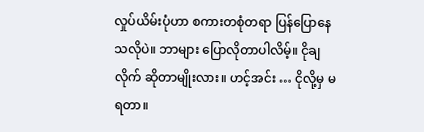လှုပ်ယိမ်းပုံဟာ စကားတစုံတရာ ပြန်ပြောနေသလိုပဲ။ ဘာများ ပြောလိုတာပါလိမ့်။ ငိုချလိုက် ဆိုတာမျိုးလား။ ဟင့်အင်း … ငိုလို့မှ မရတာ။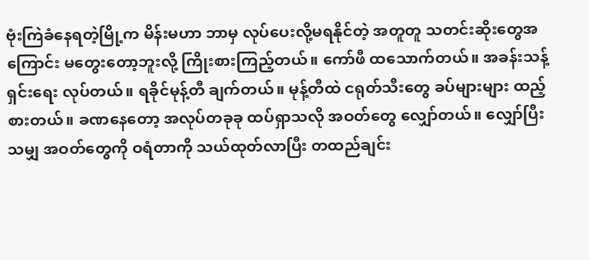ဗုံးကြဲခံနေရတဲ့မြို့က မိန်းမဟာ ဘာမှ လုပ်ပေးလို့မရနိုင်တဲ့ အတူတူ သတင်းဆိုးတွေအကြောင်း မတွေးတော့ဘူးလို့ ကြိုးစားကြည့်တယ်။ ကော်ဖီ ထသောက်တယ်။ အခန်းသန့်ရှင်းရေး လုပ်တယ်။ ရခိုင်မုန့်တီ ချက်တယ်။ မုန့်တီထဲ ငရုတ်သီးတွေ ခပ်များများ ထည့်စားတယ်။ ခဏနေတော့ အလုပ်တခုခု ထပ်ရှာသလို အဝတ်တွေ လျှော်တယ်။ လျှော်ပြီးသမျှ အဝတ်တွေကို ဝရံတာကို သယ်ထုတ်လာပြီး တထည်ချင်း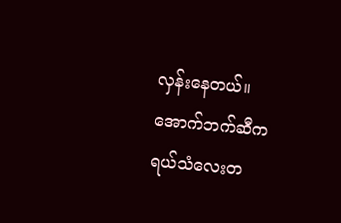လှန်းနေတယ်။
အောက်ဘက်ဆီက ရယ်သံလေးတ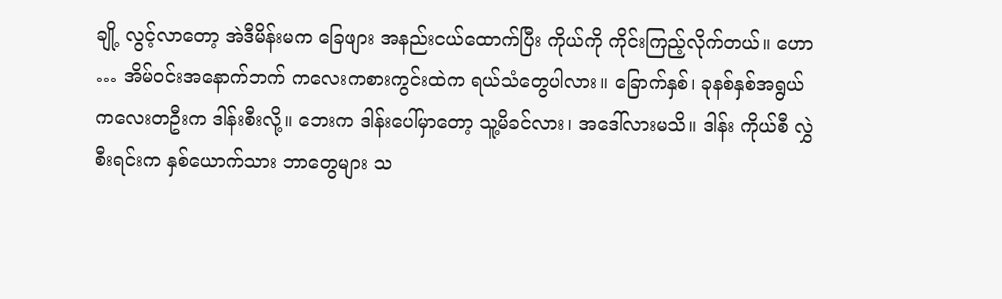ချို့ လွင့်လာတော့ အဲဒီမိန်းမက ခြေဖျား အနည်းငယ်ထောက်ပြီး ကိုယ်ကို ကိုင်းကြည့်လိုက်တယ်။ ဟော … အိမ်ဝင်းအနောက်ဘက် ကလေးကစားကွင်းထဲက ရယ်သံတွေပါလား။ ခြောက်နှစ်၊ ခုနစ်နှစ်အရွယ် ကလေးတဦးက ဒါန်းစီးလို့။ ဘေးက ဒါန်းပေါ်မှာတော့ သူ့မိခင်လား၊ အဒေါ်လားမသိ။ ဒါန်း ကိုယ်စီ လွှဲစီးရင်းက နှစ်ယောက်သား ဘာတွေများ သ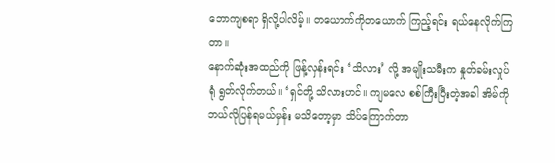ဘောကျစရာ ရှိလို့ပါလိမ့်။ တယောက်ကိုတယောက် ကြည့်ရင်း ရယ်နေလိုက်ကြတာ။
နောက်ဆုံးအထည်ကို ဖြန့်လှန်းရင်း ‘သိလား’ လို့ အမျိုးသမီးက နှုတ်ခမ်းလှုပ်ရုံ ရွတ်လိုက်တယ်။ ‘ရှင်တို့ သိလားဟင်။ ကျမလေ စစ်ကြီးပြီးတဲ့အခါ အိမ်ကို ဘယ်လိုပြန်ရမယ်မှန်း မသိတော့မှာ သိပ်ကြောက်တာ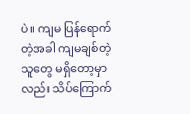ပဲ။ ကျမ ပြန်ရောက်တဲ့အခါ ကျမချစ်တဲ့သူတွေ မရှိတော့မှာလည်း သိပ်ကြောက်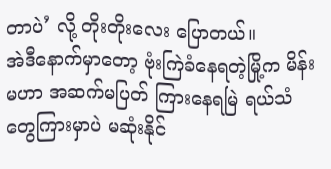တာပဲ’ လို့ တိုးတိုးလေး ပြောတယ်။
အဲဒီနောက်မှာတော့ ဗုံးကြဲခံနေရတဲ့မြို့က မိန်းမဟာ အဆက်မပြတ် ကြားနေရမြဲ ရယ်သံတွေကြားမှာပဲ မဆုံးနိုင်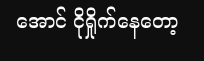အောင် ငိုရှိုက်နေတော့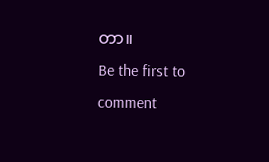တာ။
Be the first to comment